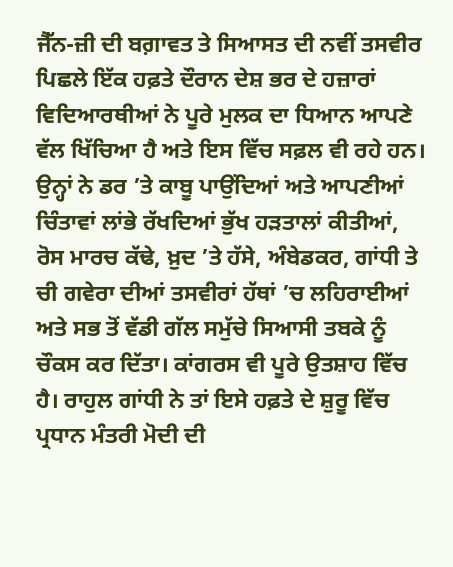ਜੈੱਨ-ਜ਼ੀ ਦੀ ਬਗ਼ਾਵਤ ਤੇ ਸਿਆਸਤ ਦੀ ਨਵੀਂ ਤਸਵੀਰ
ਪਿਛਲੇ ਇੱਕ ਹਫ਼ਤੇ ਦੌਰਾਨ ਦੇਸ਼ ਭਰ ਦੇ ਹਜ਼ਾਰਾਂ ਵਿਦਿਆਰਥੀਆਂ ਨੇ ਪੂਰੇ ਮੁਲਕ ਦਾ ਧਿਆਨ ਆਪਣੇ ਵੱਲ ਖਿੱਚਿਆ ਹੈ ਅਤੇ ਇਸ ਵਿੱਚ ਸਫ਼ਲ ਵੀ ਰਹੇ ਹਨ। ਉਨ੍ਹਾਂ ਨੇ ਡਰ ’ਤੇ ਕਾਬੂ ਪਾਉਂਦਿਆਂ ਅਤੇ ਆਪਣੀਆਂ ਚਿੰਤਾਵਾਂ ਲਾਂਭੇ ਰੱਖਦਿਆਂ ਭੁੱਖ ਹੜਤਾਲਾਂ ਕੀਤੀਆਂ, ਰੋਸ ਮਾਰਚ ਕੱਢੇ, ਖ਼ੁਦ ’ਤੇ ਹੱਸੇ, ਅੰਬੇਡਕਰ, ਗਾਂਧੀ ਤੇ ਚੀ ਗਵੇਰਾ ਦੀਆਂ ਤਸਵੀਰਾਂ ਹੱਥਾਂ ’ਚ ਲਹਿਰਾਈਆਂ ਅਤੇ ਸਭ ਤੋਂ ਵੱਡੀ ਗੱਲ ਸਮੁੱਚੇ ਸਿਆਸੀ ਤਬਕੇ ਨੂੰ ਚੌਕਸ ਕਰ ਦਿੱਤਾ। ਕਾਂਗਰਸ ਵੀ ਪੂਰੇ ਉਤਸ਼ਾਹ ਵਿੱਚ ਹੈ। ਰਾਹੁਲ ਗਾਂਧੀ ਨੇ ਤਾਂ ਇਸੇ ਹਫ਼ਤੇ ਦੇ ਸ਼ੁਰੂ ਵਿੱਚ ਪ੍ਰਧਾਨ ਮੰਤਰੀ ਮੋਦੀ ਦੀ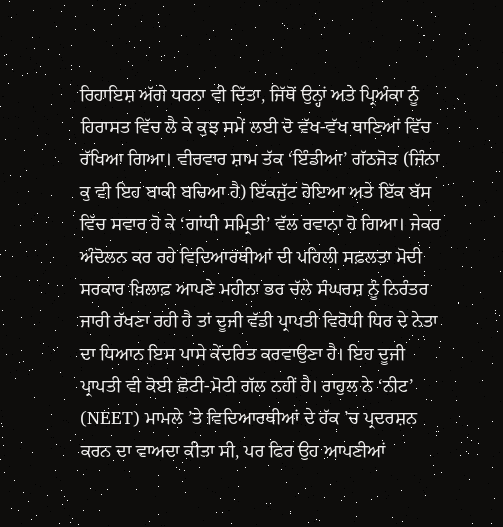ਰਿਹਾਇਸ਼ ਅੱਗੇ ਧਰਨਾ ਵੀ ਦਿੱਤਾ, ਜਿੱਥੋਂ ਉਨ੍ਹਾਂ ਅਤੇ ਪ੍ਰਿਅੰਕਾ ਨੂੰ ਹਿਰਾਸਤ ਵਿੱਚ ਲੈ ਕੇ ਕੁਝ ਸਮੇਂ ਲਈ ਦੋ ਵੱਖ-ਵੱਖ ਥਾਣਿਆਂ ਵਿੱਚ ਰੱਖਿਆ ਗਿਆ। ਵੀਰਵਾਰ ਸ਼ਾਮ ਤੱਕ ‘ਇੰਡੀਆ’ ਗੱਠਜੋੜ (ਜਿੰਨਾ ਕੁ ਵੀ ਇਹ ਬਾਕੀ ਬਚਿਆ ਹੈ) ਇੱਕਜੁੱਟ ਹੋਇਆ ਅਤੇ ਇੱਕ ਬੱਸ ਵਿੱਚ ਸਵਾਰ ਹੋ ਕੇ ‘ਗਾਂਧੀ ਸਮ੍ਰਿਤੀ’ ਵੱਲ ਰਵਾਨਾ ਹੋ ਗਿਆ। ਜੇਕਰ ਅੰਦੋਲਨ ਕਰ ਰਹੇ ਵਿਦਿਆਰਥੀਆਂ ਦੀ ਪਹਿਲੀ ਸਫ਼ਲਤਾ ਮੋਦੀ ਸਰਕਾਰ ਖ਼ਿਲਾਫ਼ ਆਪਣੇ ਮਹੀਨਾ ਭਰ ਚੱਲੇ ਸੰਘਰਸ਼ ਨੂੰ ਨਿਰੰਤਰ ਜਾਰੀ ਰੱਖਣਾ ਰਹੀ ਹੈ ਤਾਂ ਦੂਜੀ ਵੱਡੀ ਪ੍ਰਾਪਤੀ ਵਿਰੋਧੀ ਧਿਰ ਦੇ ਨੇਤਾ ਦਾ ਧਿਆਨ ਇਸ ਪਾਸੇ ਕੇਂਦਰਿਤ ਕਰਵਾਉਣਾ ਹੈ। ਇਹ ਦੂਜੀ ਪ੍ਰਾਪਤੀ ਵੀ ਕੋਈ ਛੋਟੀ-ਮੋਟੀ ਗੱਲ ਨਹੀਂ ਹੈ। ਰਾਹੁਲ ਨੇ ‘ਨੀਟ’ (NEET) ਮਾਮਲੇ ’ਤੇ ਵਿਦਿਆਰਥੀਆਂ ਦੇ ਹੱਕ ’ਚ ਪ੍ਰਦਰਸ਼ਨ ਕਰਨ ਦਾ ਵਾਅਦਾ ਕੀਤਾ ਸੀ, ਪਰ ਫਿਰ ਉਹ ਆਪਣੀਆਂ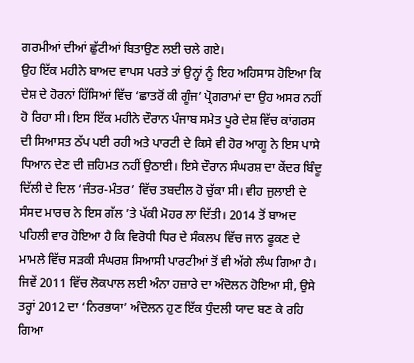ਗਰਮੀਆਂ ਦੀਆਂ ਛੁੱਟੀਆਂ ਬਿਤਾਉਣ ਲਈ ਚਲੇ ਗਏ।
ਉਹ ਇੱਕ ਮਹੀਨੇ ਬਾਅਦ ਵਾਪਸ ਪਰਤੇ ਤਾਂ ਉਨ੍ਹਾਂ ਨੂੰ ਇਹ ਅਹਿਸਾਸ ਹੋਇਆ ਕਿ ਦੇਸ਼ ਦੇ ਹੋਰਨਾਂ ਹਿੱਸਿਆਂ ਵਿੱਚ ‘ਛਾਤਰੋਂ ਕੀ ਗੂੰਜ’ ਪ੍ਰੋਗਰਾਮਾਂ ਦਾ ਉਹ ਅਸਰ ਨਹੀਂ ਹੋ ਰਿਹਾ ਸੀ। ਇਸ ਇੱਕ ਮਹੀਨੇ ਦੌਰਾਨ ਪੰਜਾਬ ਸਮੇਤ ਪੂਰੇ ਦੇਸ਼ ਵਿੱਚ ਕਾਂਗਰਸ ਦੀ ਸਿਆਸਤ ਠੱਪ ਪਈ ਰਹੀ ਅਤੇ ਪਾਰਟੀ ਦੇ ਕਿਸੇ ਵੀ ਹੋਰ ਆਗੂ ਨੇ ਇਸ ਪਾਸੇ ਧਿਆਨ ਦੇਣ ਦੀ ਜ਼ਹਿਮਤ ਨਹੀਂ ਉਠਾਈ। ਇਸੇ ਦੌਰਾਨ ਸੰਘਰਸ਼ ਦਾ ਕੇਂਦਰ ਬਿੰਦੂ ਦਿੱਲੀ ਦੇ ਦਿਲ ‘ਜੰਤਰ-ਮੰਤਰ’ ਵਿੱਚ ਤਬਦੀਲ ਹੋ ਚੁੱਕਾ ਸੀ। ਵੀਹ ਜੁਲਾਈ ਦੇ ਸੰਸਦ ਮਾਰਚ ਨੇ ਇਸ ਗੱਲ ’ਤੇ ਪੱਕੀ ਮੋਹਰ ਲਾ ਦਿੱਤੀ। 2014 ਤੋਂ ਬਾਅਦ ਪਹਿਲੀ ਵਾਰ ਹੋਇਆ ਹੈ ਕਿ ਵਿਰੋਧੀ ਧਿਰ ਦੇ ਸੰਕਲਪ ਵਿੱਚ ਜਾਨ ਫੂਕਣ ਦੇ ਮਾਮਲੇ ਵਿੱਚ ਸੜਕੀ ਸੰਘਰਸ਼ ਸਿਆਸੀ ਪਾਰਟੀਆਂ ਤੋਂ ਵੀ ਅੱਗੇ ਲੰਘ ਗਿਆ ਹੈ। ਜਿਵੇਂ 2011 ਵਿੱਚ ਲੋਕਪਾਲ ਲਈ ਅੰਨਾ ਹਜ਼ਾਰੇ ਦਾ ਅੰਦੋਲਨ ਹੋਇਆ ਸੀ, ਉਸੇ ਤਰ੍ਹਾਂ 2012 ਦਾ ‘ਨਿਰਭਯਾ’ ਅੰਦੋਲਨ ਹੁਣ ਇੱਕ ਧੁੰਦਲੀ ਯਾਦ ਬਣ ਕੇ ਰਹਿ ਗਿਆ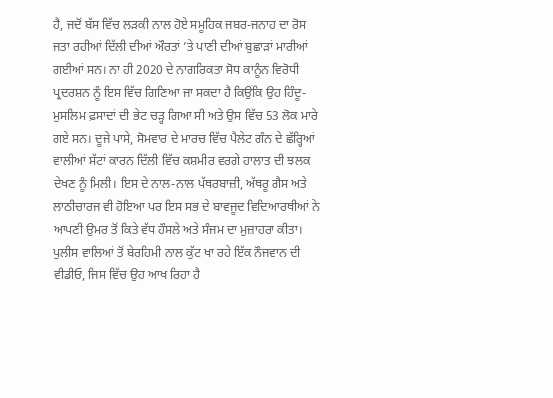ਹੈ, ਜਦੋਂ ਬੱਸ ਵਿੱਚ ਲੜਕੀ ਨਾਲ ਹੋਏ ਸਮੂਹਿਕ ਜਬਰ-ਜਨਾਹ ਦਾ ਰੋਸ ਜਤਾ ਰਹੀਆਂ ਦਿੱਲੀ ਦੀਆਂ ਔਰਤਾਂ ’ਤੇ ਪਾਣੀ ਦੀਆਂ ਬੁਛਾੜਾਂ ਮਾਰੀਆਂ ਗਈਆਂ ਸਨ। ਨਾ ਹੀ 2020 ਦੇ ਨਾਗਰਿਕਤਾ ਸੋਧ ਕਾਨੂੰਨ ਵਿਰੋਧੀ ਪ੍ਰਦਰਸ਼ਨ ਨੂੰ ਇਸ ਵਿੱਚ ਗਿਣਿਆ ਜਾ ਸਕਦਾ ਹੈ ਕਿਉਂਕਿ ਉਹ ਹਿੰਦੂ-ਮੁਸਲਿਮ ਫ਼ਸਾਦਾਂ ਦੀ ਭੇਟ ਚੜ੍ਹ ਗਿਆ ਸੀ ਅਤੇ ਉਸ ਵਿੱਚ 53 ਲੋਕ ਮਾਰੇ ਗਏ ਸਨ। ਦੂਜੇ ਪਾਸੇ, ਸੋਮਵਾਰ ਦੇ ਮਾਰਚ ਵਿੱਚ ਪੈਲੇਟ ਗੰਨ ਦੇ ਛੱਰ੍ਹਿਆਂ ਵਾਲੀਆਂ ਸੱਟਾਂ ਕਾਰਨ ਦਿੱਲੀ ਵਿੱਚ ਕਸ਼ਮੀਰ ਵਰਗੇ ਹਾਲਾਤ ਦੀ ਝਲਕ ਦੇਖਣ ਨੂੰ ਮਿਲੀ। ਇਸ ਦੇ ਨਾਲ-ਨਾਲ ਪੱਥਰਬਾਜ਼ੀ, ਅੱਥਰੂ ਗੈਸ ਅਤੇ ਲਾਠੀਚਾਰਜ ਵੀ ਹੋਇਆ ਪਰ ਇਸ ਸਭ ਦੇ ਬਾਵਜੂਦ ਵਿਦਿਆਰਥੀਆਂ ਨੇ ਆਪਣੀ ਉਮਰ ਤੋਂ ਕਿਤੇ ਵੱਧ ਹੌਸਲੇ ਅਤੇ ਸੰਜਮ ਦਾ ਮੁਜ਼ਾਹਰਾ ਕੀਤਾ। ਪੁਲੀਸ ਵਾਲਿਆਂ ਤੋਂ ਬੇਰਹਿਮੀ ਨਾਲ ਕੁੱਟ ਖਾ ਰਹੇ ਇੱਕ ਨੌਜਵਾਨ ਦੀ ਵੀਡੀਓ, ਜਿਸ ਵਿੱਚ ਉਹ ਆਖ ਰਿਹਾ ਹੈ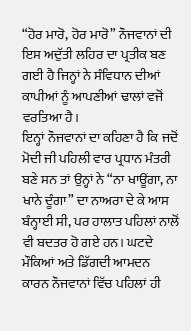“ਹੋਰ ਮਾਰੋ, ਹੋਰ ਮਾਰੋ” ਨੌਜਵਾਨਾਂ ਦੀ ਇਸ ਅਦੁੱਤੀ ਲਹਿਰ ਦਾ ਪ੍ਰਤੀਕ ਬਣ ਗਈ ਹੈ ਜਿਨ੍ਹਾਂ ਨੇ ਸੰਵਿਧਾਨ ਦੀਆਂ ਕਾਪੀਆਂ ਨੂੰ ਆਪਣੀਆਂ ਢਾਲਾਂ ਵਜੋਂ ਵਰਤਿਆ ਹੈ।
ਇਨ੍ਹਾਂ ਨੌਜਵਾਨਾਂ ਦਾ ਕਹਿਣਾ ਹੈ ਕਿ ਜਦੋਂ ਮੋਦੀ ਜੀ ਪਹਿਲੀ ਵਾਰ ਪ੍ਰਧਾਨ ਮੰਤਰੀ ਬਣੇ ਸਨ ਤਾਂ ਉਨ੍ਹਾਂ ਨੇ “ਨਾ ਖਾਊਂਗਾ, ਨਾ ਖਾਨੇ ਦੂੰਗਾ” ਦਾ ਨਾਅਰਾ ਦੇ ਕੇ ਆਸ ਬੰਨ੍ਹਾਈ ਸੀ, ਪਰ ਹਾਲਾਤ ਪਹਿਲਾਂ ਨਾਲੋਂ ਵੀ ਬਦਤਰ ਹੋ ਗਏ ਹਨ। ਘਟਦੇ ਮੌਕਿਆਂ ਅਤੇ ਡਿੱਗਦੀ ਆਮਦਨ ਕਾਰਨ ਨੌਜਵਾਨਾਂ ਵਿੱਚ ਪਹਿਲਾਂ ਹੀ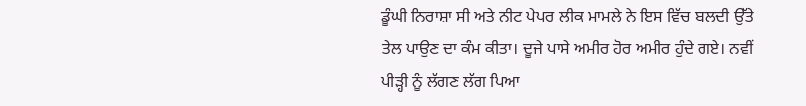ਡੂੰਘੀ ਨਿਰਾਸ਼ਾ ਸੀ ਅਤੇ ਨੀਟ ਪੇਪਰ ਲੀਕ ਮਾਮਲੇ ਨੇ ਇਸ ਵਿੱਚ ਬਲਦੀ ਉੱਤੇ ਤੇਲ ਪਾਉਣ ਦਾ ਕੰਮ ਕੀਤਾ। ਦੂਜੇ ਪਾਸੇ ਅਮੀਰ ਹੋਰ ਅਮੀਰ ਹੁੰਦੇ ਗਏ। ਨਵੀਂ ਪੀੜ੍ਹੀ ਨੂੰ ਲੱਗਣ ਲੱਗ ਪਿਆ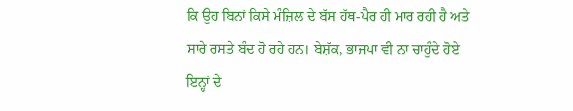ਕਿ ਉਹ ਬਿਨਾਂ ਕਿਸੇ ਮੰਜ਼ਿਲ ਦੇ ਬੱਸ ਹੱਥ-ਪੈਰ ਹੀ ਮਾਰ ਰਹੀ ਹੈ ਅਤੇ ਸਾਰੇ ਰਸਤੇ ਬੰਦ ਹੋ ਰਹੇ ਹਨ। ਬੇਸ਼ੱਕ, ਭਾਜਪਾ ਵੀ ਨਾ ਚਾਹੁੰਦੇ ਹੋਏ ਇਨ੍ਹਾਂ ਦੇ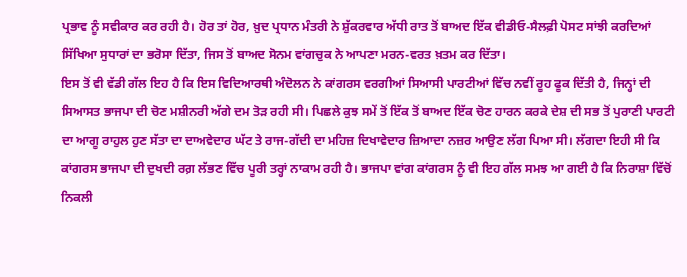ਪ੍ਰਭਾਵ ਨੂੰ ਸਵੀਕਾਰ ਕਰ ਰਹੀ ਹੈ। ਹੋਰ ਤਾਂ ਹੋਰ, ਖ਼ੁਦ ਪ੍ਰਧਾਨ ਮੰਤਰੀ ਨੇ ਸ਼ੁੱਕਰਵਾਰ ਅੱਧੀ ਰਾਤ ਤੋਂ ਬਾਅਦ ਇੱਕ ਵੀਡੀਓ-ਸੈਲਫ਼ੀ ਪੋਸਟ ਸਾਂਝੀ ਕਰਦਿਆਂ ਸਿੱਖਿਆ ਸੁਧਾਰਾਂ ਦਾ ਭਰੋਸਾ ਦਿੱਤਾ, ਜਿਸ ਤੋਂ ਬਾਅਦ ਸੋਨਮ ਵਾਂਗਚੁਕ ਨੇ ਆਪਣਾ ਮਰਨ-ਵਰਤ ਖ਼ਤਮ ਕਰ ਦਿੱਤਾ।
ਇਸ ਤੋਂ ਵੀ ਵੱਡੀ ਗੱਲ ਇਹ ਹੈ ਕਿ ਇਸ ਵਿਦਿਆਰਥੀ ਅੰਦੋਲਨ ਨੇ ਕਾਂਗਰਸ ਵਰਗੀਆਂ ਸਿਆਸੀ ਪਾਰਟੀਆਂ ਵਿੱਚ ਨਵੀਂ ਰੂਹ ਫੂਕ ਦਿੱਤੀ ਹੈ, ਜਿਨ੍ਹਾਂ ਦੀ ਸਿਆਸਤ ਭਾਜਪਾ ਦੀ ਚੋਣ ਮਸ਼ੀਨਰੀ ਅੱਗੇ ਦਮ ਤੋੜ ਰਹੀ ਸੀ। ਪਿਛਲੇ ਕੁਝ ਸਮੇਂ ਤੋਂ ਇੱਕ ਤੋਂ ਬਾਅਦ ਇੱਕ ਚੋਣ ਹਾਰਨ ਕਰਕੇ ਦੇਸ਼ ਦੀ ਸਭ ਤੋਂ ਪੁਰਾਣੀ ਪਾਰਟੀ ਦਾ ਆਗੂ ਰਾਹੁਲ ਹੁਣ ਸੱਤਾ ਦਾ ਦਾਅਵੇਦਾਰ ਘੱਟ ਤੇ ਰਾਜ-ਗੱਦੀ ਦਾ ਮਹਿਜ਼ ਦਿਖਾਵੇਦਾਰ ਜ਼ਿਆਦਾ ਨਜ਼ਰ ਆਉਣ ਲੱਗ ਪਿਆ ਸੀ। ਲੱਗਦਾ ਇਹੀ ਸੀ ਕਿ ਕਾਂਗਰਸ ਭਾਜਪਾ ਦੀ ਦੁਖਦੀ ਰਗ਼ ਲੱਭਣ ਵਿੱਚ ਪੂਰੀ ਤਰ੍ਹਾਂ ਨਾਕਾਮ ਰਹੀ ਹੈ। ਭਾਜਪਾ ਵਾਂਗ ਕਾਂਗਰਸ ਨੂੰ ਵੀ ਇਹ ਗੱਲ ਸਮਝ ਆ ਗਈ ਹੈ ਕਿ ਨਿਰਾਸ਼ਾ ਵਿੱਚੋਂ ਨਿਕਲੀ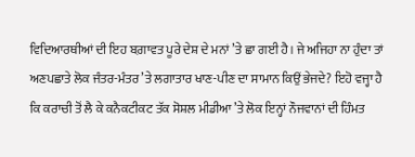ਵਿਦਿਆਰਥੀਆਂ ਦੀ ਇਹ ਬਗ਼ਾਵਤ ਪੂਰੇ ਦੇਸ਼ ਦੇ ਮਨਾਂ ’ਤੇ ਛਾ ਗਈ ਹੈ। ਜੇ ਅਜਿਹਾ ਨਾ ਹੁੰਦਾ ਤਾਂ ਅਣਪਛਾਤੇ ਲੋਕ ਜੰਤਰ-ਮੰਤਰ ’ਤੇ ਲਗਾਤਾਰ ਖਾਣ-ਪੀਣ ਦਾ ਸਾਮਾਨ ਕਿਉਂ ਭੇਜਦੇ? ਇਹੋ ਵਜ੍ਹਾ ਹੈ ਕਿ ਕਰਾਚੀ ਤੋਂ ਲੈ ਕੇ ਕਨੈਕਟੀਕਟ ਤੱਕ ਸੋਸ਼ਲ ਮੀਡੀਆ ’ਤੇ ਲੋਕ ਇਨ੍ਹਾਂ ਨੌਜਵਾਨਾਂ ਦੀ ਹਿੰਮਤ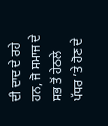ਦੀ ਦਾਦ ਦੇ ਰਹੇ ਹਨ, ਜੋ ਸਮਾਜ ਦੇ ਸਭ ਤੋਂ ਹੇਠਲੇ ਪੱਧਰ ’ਤੇ ਹੋਣ ਦੇ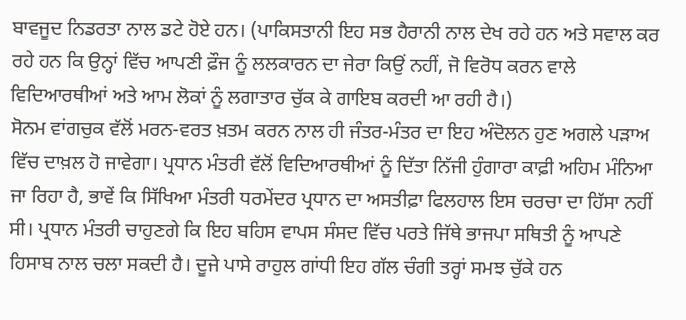ਬਾਵਜੂਦ ਨਿਡਰਤਾ ਨਾਲ ਡਟੇ ਹੋਏ ਹਨ। (ਪਾਕਿਸਤਾਨੀ ਇਹ ਸਭ ਹੈਰਾਨੀ ਨਾਲ ਦੇਖ ਰਹੇ ਹਨ ਅਤੇ ਸਵਾਲ ਕਰ ਰਹੇ ਹਨ ਕਿ ਉਨ੍ਹਾਂ ਵਿੱਚ ਆਪਣੀ ਫ਼ੌਜ ਨੂੰ ਲਲਕਾਰਨ ਦਾ ਜੇਰਾ ਕਿਉਂ ਨਹੀਂ, ਜੋ ਵਿਰੋਧ ਕਰਨ ਵਾਲੇ ਵਿਦਿਆਰਥੀਆਂ ਅਤੇ ਆਮ ਲੋਕਾਂ ਨੂੰ ਲਗਾਤਾਰ ਚੁੱਕ ਕੇ ਗਾਇਬ ਕਰਦੀ ਆ ਰਹੀ ਹੈ।)
ਸੋਨਮ ਵਾਂਗਚੁਕ ਵੱਲੋਂ ਮਰਨ-ਵਰਤ ਖ਼ਤਮ ਕਰਨ ਨਾਲ ਹੀ ਜੰਤਰ-ਮੰਤਰ ਦਾ ਇਹ ਅੰਦੋਲਨ ਹੁਣ ਅਗਲੇ ਪੜਾਅ ਵਿੱਚ ਦਾਖ਼ਲ ਹੋ ਜਾਵੇਗਾ। ਪ੍ਰਧਾਨ ਮੰਤਰੀ ਵੱਲੋਂ ਵਿਦਿਆਰਥੀਆਂ ਨੂੰ ਦਿੱਤਾ ਨਿੱਜੀ ਹੁੰਗਾਰਾ ਕਾਫ਼ੀ ਅਹਿਮ ਮੰਨਿਆ ਜਾ ਰਿਹਾ ਹੈ, ਭਾਵੇਂ ਕਿ ਸਿੱਖਿਆ ਮੰਤਰੀ ਧਰਮੇਂਦਰ ਪ੍ਰਧਾਨ ਦਾ ਅਸਤੀਫ਼ਾ ਫਿਲਹਾਲ ਇਸ ਚਰਚਾ ਦਾ ਹਿੱਸਾ ਨਹੀਂ ਸੀ। ਪ੍ਰਧਾਨ ਮੰਤਰੀ ਚਾਹੁਣਗੇ ਕਿ ਇਹ ਬਹਿਸ ਵਾਪਸ ਸੰਸਦ ਵਿੱਚ ਪਰਤੇ ਜਿੱਥੇ ਭਾਜਪਾ ਸਥਿਤੀ ਨੂੰ ਆਪਣੇ ਹਿਸਾਬ ਨਾਲ ਚਲਾ ਸਕਦੀ ਹੈ। ਦੂਜੇ ਪਾਸੇ ਰਾਹੁਲ ਗਾਂਧੀ ਇਹ ਗੱਲ ਚੰਗੀ ਤਰ੍ਹਾਂ ਸਮਝ ਚੁੱਕੇ ਹਨ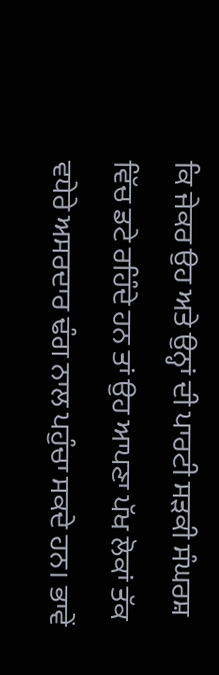ਕਿ ਜੇਕਰ ਉਹ ਅਤੇ ਉਨ੍ਹਾਂ ਦੀ ਪਾਰਟੀ ਸੜਕੀ ਸੰਘਰਸ਼ ਵਿੱਚ ਡਟੇ ਰਹਿੰਦੇ ਹਨ ਤਾਂ ਉਹ ਆਪਣਾ ਪੱਖ ਲੋਕਾਂ ਤੱਕ ਵਧੇਰੇ ਅਸਰਦਾਰ ਢੰਗ ਨਾਲ ਪਹੁੰਚਾ ਸਕਦੇ ਹਨ। ਭਾਵੇਂ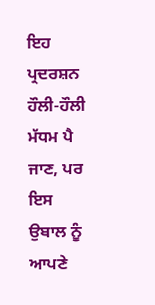ਇਹ ਪ੍ਰਦਰਸ਼ਨ ਹੌਲੀ-ਹੌਲੀ ਮੱਧਮ ਪੈ ਜਾਣ, ਪਰ ਇਸ ਉਬਾਲ ਨੂੰ ਆਪਣੇ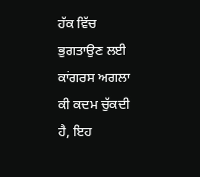ਹੱਕ ਵਿੱਚ ਭੁਗਤਾਉਣ ਲਈ ਕਾਂਗਰਸ ਅਗਲਾ ਕੀ ਕਦਮ ਚੁੱਕਦੀ ਹੈ, ਇਹ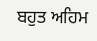ਬਹੁਤ ਅਹਿਮ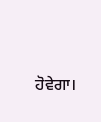ਹੋਵੇਗਾ।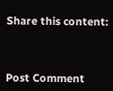Share this content:



Post Comment